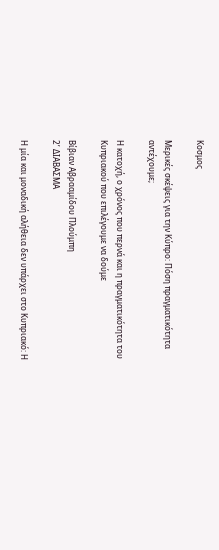Κοσμος

Μερικές σκέψεις για την Κύπρο: Πόση πραγματικότητα αντέχουμε;

Η κατοχή, ο χρόνος που περνά και η πραγματικότητα του Κυπριακού που επιλέγουμε να δούμε

Βίβιαν Αβρααμίδου Πλούμπη
2’ ΔΙΑΒΑΣΜΑ

Η μία και μοναδική αλήθεια δεν υπάρχει στο Κυπριακό: Η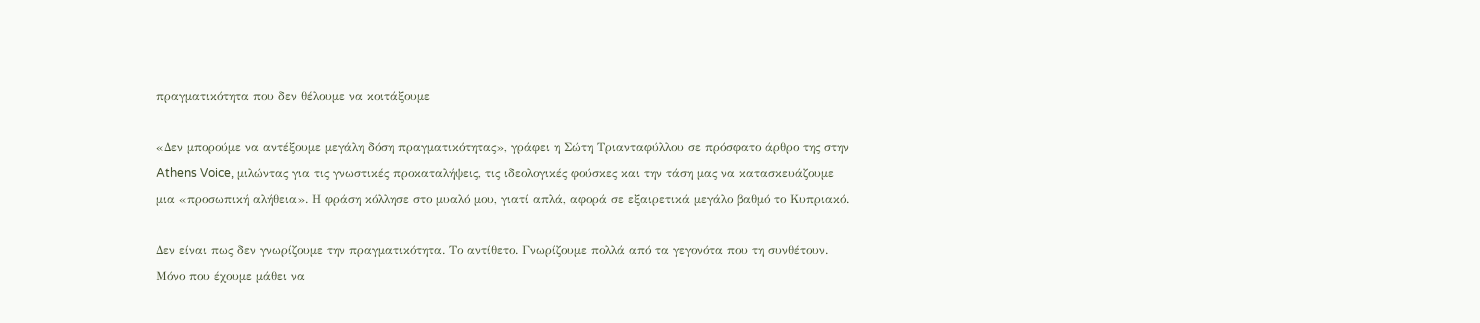πραγματικότητα που δεν θέλουμε να κοιτάξουμε

«Δεν μπορούμε να αντέξουμε μεγάλη δόση πραγματικότητας», γράφει η Σώτη Τριανταφύλλου σε πρόσφατο άρθρο της στην Athens Voice, μιλώντας για τις γνωστικές προκαταλήψεις, τις ιδεολογικές φούσκες και την τάση μας να κατασκευάζουμε μια «προσωπική αλήθεια». Η φράση κόλλησε στο μυαλό μου, γιατί απλά, αφορά σε εξαιρετικά μεγάλο βαθμό το Κυπριακό.

Δεν είναι πως δεν γνωρίζουμε την πραγματικότητα. Το αντίθετο. Γνωρίζουμε πολλά από τα γεγονότα που τη συνθέτουν. Μόνο που έχουμε μάθει να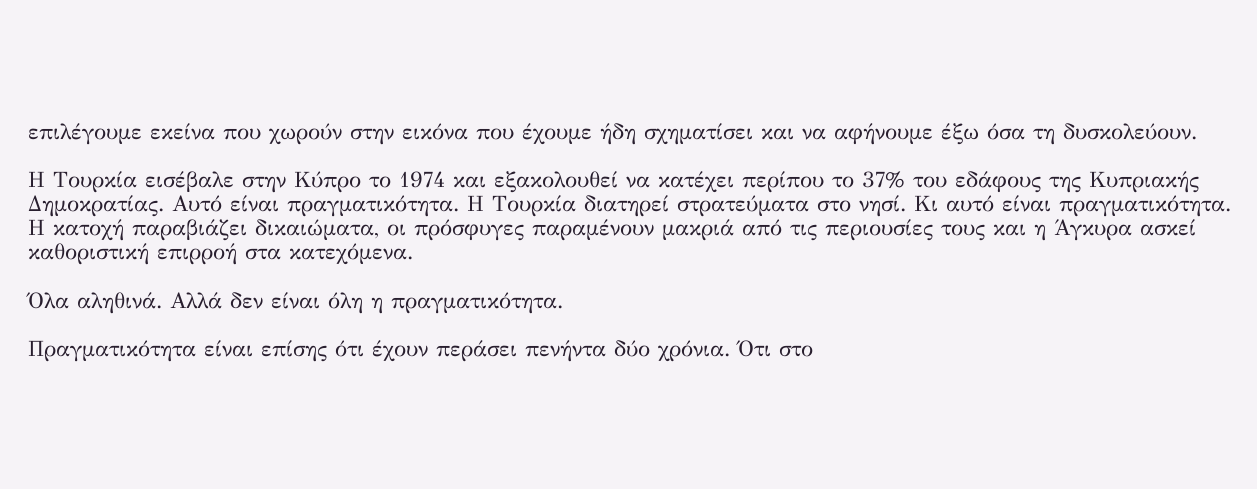επιλέγουμε εκείνα που χωρούν στην εικόνα που έχουμε ήδη σχηματίσει και να αφήνουμε έξω όσα τη δυσκολεύουν.

Η Τουρκία εισέβαλε στην Κύπρο το 1974 και εξακολουθεί να κατέχει περίπου το 37% του εδάφους της Κυπριακής Δημοκρατίας. Αυτό είναι πραγματικότητα. Η Τουρκία διατηρεί στρατεύματα στο νησί. Κι αυτό είναι πραγματικότητα. Η κατοχή παραβιάζει δικαιώματα, οι πρόσφυγες παραμένουν μακριά από τις περιουσίες τους και η Άγκυρα ασκεί καθοριστική επιρροή στα κατεχόμενα.

Όλα αληθινά. Αλλά δεν είναι όλη η πραγματικότητα.

Πραγματικότητα είναι επίσης ότι έχουν περάσει πενήντα δύο χρόνια. Ότι στο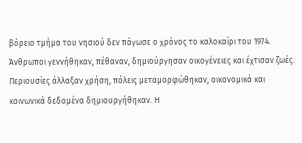βόρειο τμήμα του νησιού δεν πάγωσε ο χρόνος το καλοκαίρι του 1974. Άνθρωποι γεννήθηκαν, πέθαναν, δημιούργησαν οικογένειες και έχτισαν ζωές. Περιουσίες άλλαξαν χρήση, πόλεις μεταμορφώθηκαν, οικονομικά και κοινωνικά δεδομένα δημιουργήθηκαν. Η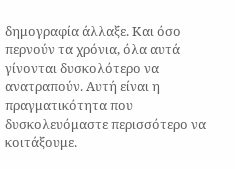δημογραφία άλλαξε. Και όσο περνούν τα χρόνια, όλα αυτά γίνονται δυσκολότερο να ανατραπούν. Αυτή είναι η πραγματικότητα που δυσκολευόμαστε περισσότερο να κοιτάξουμε.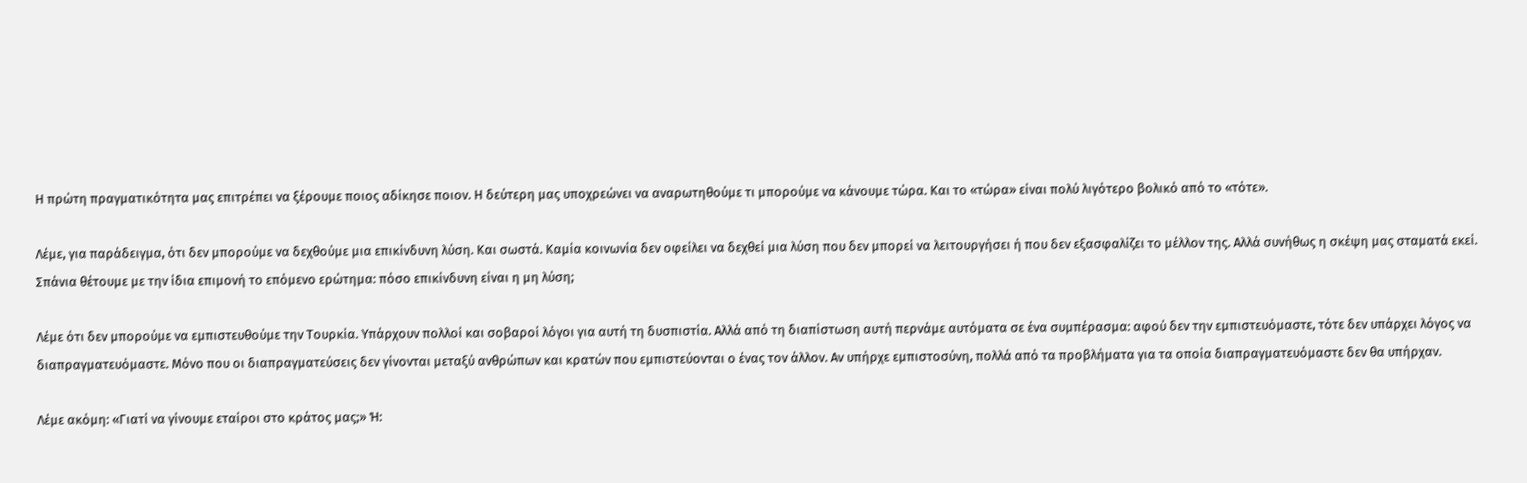Η πρώτη πραγματικότητα μας επιτρέπει να ξέρουμε ποιος αδίκησε ποιον. Η δεύτερη μας υποχρεώνει να αναρωτηθούμε τι μπορούμε να κάνουμε τώρα. Και το «τώρα» είναι πολύ λιγότερο βολικό από το «τότε».

Λέμε, για παράδειγμα, ότι δεν μπορούμε να δεχθούμε μια επικίνδυνη λύση. Και σωστά. Καμία κοινωνία δεν οφείλει να δεχθεί μια λύση που δεν μπορεί να λειτουργήσει ή που δεν εξασφαλίζει το μέλλον της. Αλλά συνήθως η σκέψη μας σταματά εκεί. Σπάνια θέτουμε με την ίδια επιμονή το επόμενο ερώτημα: πόσο επικίνδυνη είναι η μη λύση;

Λέμε ότι δεν μπορούμε να εμπιστευθούμε την Τουρκία. Υπάρχουν πολλοί και σοβαροί λόγοι για αυτή τη δυσπιστία. Αλλά από τη διαπίστωση αυτή περνάμε αυτόματα σε ένα συμπέρασμα: αφού δεν την εμπιστευόμαστε, τότε δεν υπάρχει λόγος να διαπραγματευόμαστε. Μόνο που οι διαπραγματεύσεις δεν γίνονται μεταξύ ανθρώπων και κρατών που εμπιστεύονται ο ένας τον άλλον. Αν υπήρχε εμπιστοσύνη, πολλά από τα προβλήματα για τα οποία διαπραγματευόμαστε δεν θα υπήρχαν.

Λέμε ακόμη: «Γιατί να γίνουμε εταίροι στο κράτος μας;» Ή: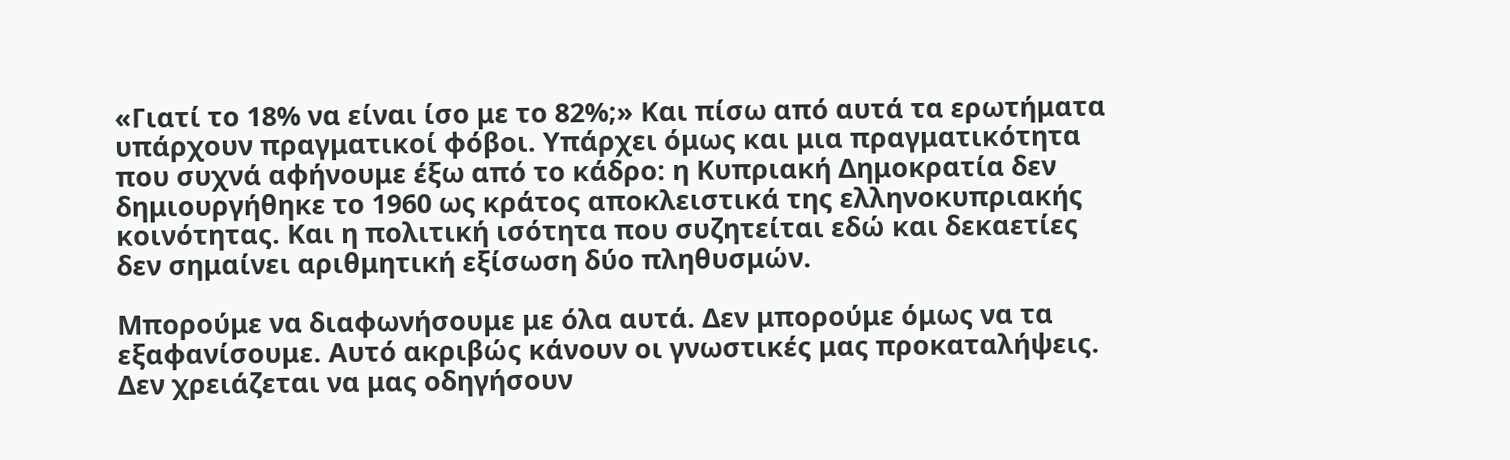«Γιατί το 18% να είναι ίσο με το 82%;» Και πίσω από αυτά τα ερωτήματα υπάρχουν πραγματικοί φόβοι. Υπάρχει όμως και μια πραγματικότητα που συχνά αφήνουμε έξω από το κάδρο: η Κυπριακή Δημοκρατία δεν δημιουργήθηκε το 1960 ως κράτος αποκλειστικά της ελληνοκυπριακής κοινότητας. Και η πολιτική ισότητα που συζητείται εδώ και δεκαετίες δεν σημαίνει αριθμητική εξίσωση δύο πληθυσμών.

Μπορούμε να διαφωνήσουμε με όλα αυτά. Δεν μπορούμε όμως να τα εξαφανίσουμε. Αυτό ακριβώς κάνουν οι γνωστικές μας προκαταλήψεις. Δεν χρειάζεται να μας οδηγήσουν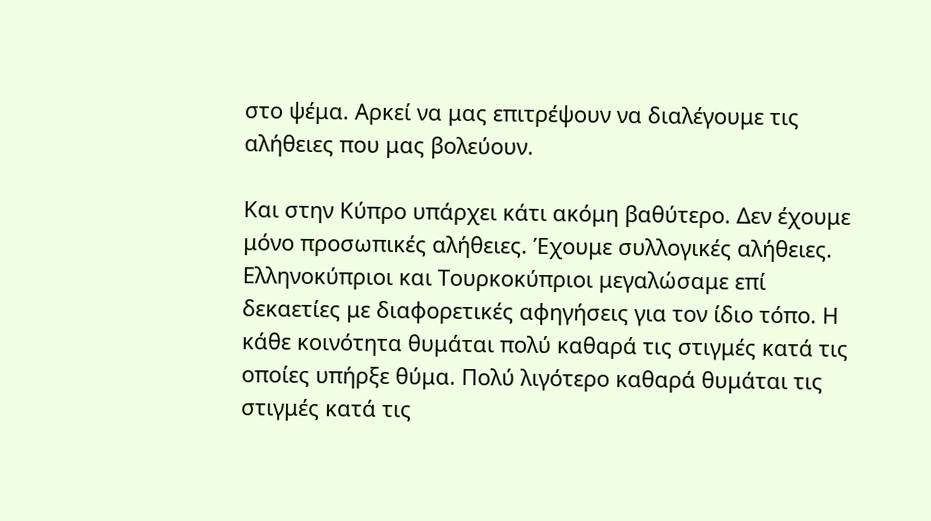στο ψέμα. Αρκεί να μας επιτρέψουν να διαλέγουμε τις αλήθειες που μας βολεύουν.

Και στην Κύπρο υπάρχει κάτι ακόμη βαθύτερο. Δεν έχουμε μόνο προσωπικές αλήθειες. Έχουμε συλλογικές αλήθειες. Ελληνοκύπριοι και Τουρκοκύπριοι μεγαλώσαμε επί δεκαετίες με διαφορετικές αφηγήσεις για τον ίδιο τόπο. Η κάθε κοινότητα θυμάται πολύ καθαρά τις στιγμές κατά τις οποίες υπήρξε θύμα. Πολύ λιγότερο καθαρά θυμάται τις στιγμές κατά τις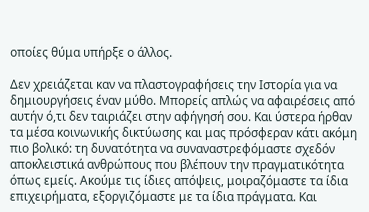οποίες θύμα υπήρξε ο άλλος.

Δεν χρειάζεται καν να πλαστογραφήσεις την Ιστορία για να δημιουργήσεις έναν μύθο. Μπορείς απλώς να αφαιρέσεις από αυτήν ό,τι δεν ταιριάζει στην αφήγησή σου. Και ύστερα ήρθαν τα μέσα κοινωνικής δικτύωσης και μας πρόσφεραν κάτι ακόμη πιο βολικό: τη δυνατότητα να συναναστρεφόμαστε σχεδόν αποκλειστικά ανθρώπους που βλέπουν την πραγματικότητα όπως εμείς. Ακούμε τις ίδιες απόψεις, μοιραζόμαστε τα ίδια επιχειρήματα, εξοργιζόμαστε με τα ίδια πράγματα. Και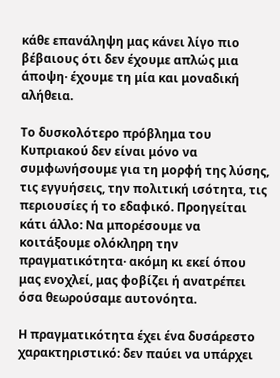κάθε επανάληψη μας κάνει λίγο πιο βέβαιους ότι δεν έχουμε απλώς μια άποψη· έχουμε τη μία και μοναδική αλήθεια.

Το δυσκολότερο πρόβλημα του Κυπριακού δεν είναι μόνο να συμφωνήσουμε για τη μορφή της λύσης, τις εγγυήσεις, την πολιτική ισότητα, τις περιουσίες ή το εδαφικό. Προηγείται κάτι άλλο: Να μπορέσουμε να κοιτάξουμε ολόκληρη την πραγματικότητα· ακόμη κι εκεί όπου μας ενοχλεί, μας φοβίζει ή ανατρέπει όσα θεωρούσαμε αυτονόητα.

Η πραγματικότητα έχει ένα δυσάρεστο χαρακτηριστικό: δεν παύει να υπάρχει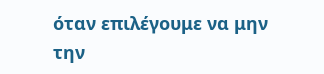όταν επιλέγουμε να μην την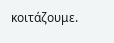κοιτάζουμε.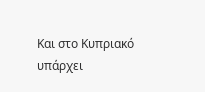Και στο Κυπριακό υπάρχει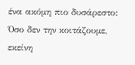ένα ακόμη πιο δυσάρεστο: Όσο δεν την κοιτάζουμε, εκείνη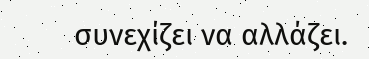συνεχίζει να αλλάζει.